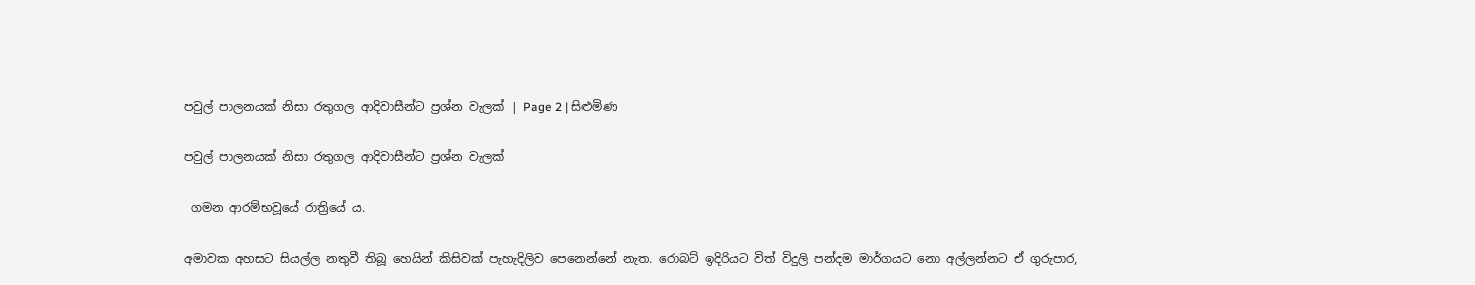පවුල් පාලනයක් නිසා රතුගල ආදිවාසීන්ට ප්‍රශ්න වැලක් | Page 2 | සිළුමිණ

පවුල් පාලනයක් නිසා රතුගල ආදිවාසීන්ට ප්‍රශ්න වැලක්

 ගමන ආරම්භවූයේ රාත්‍රියේ ය.

අමාවක අහසට සියල්ල නතුවී තිබූ හෙයින් කිසිවක් පැහැදිලිව පෙනෙන්නේ නැත. රොබට් ඉදිරියට විත් විදුලි පන්දම මාර්ගයට නො අල්ලන්නට ඒ ගුරුපාර,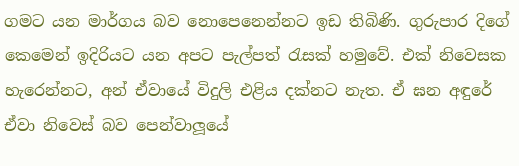ගමට යන මාර්ගය බව ‍නොපෙනෙන්නට ඉඩ තිබිණි. ගුරුපාර දිගේ කෙමෙන් ඉදිරියට යන අපට පැල්පත් රැසක් හමුවේ. එක් නිවෙසක හැරෙන්නට, අන් ඒවායේ විදුලි එළිය දක්නට නැත. ඒ ඝන අඳුරේ ඒවා නිවෙස් බව පෙන්වාලූයේ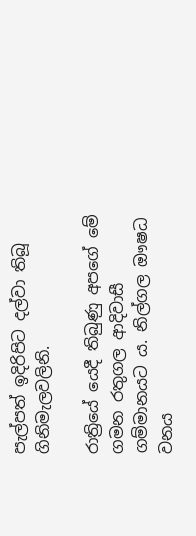පැල්පත් ඉදිරිපිට දල්වා තිබූ ගිනිමැලවලිනි.

රාත්‍රියේ යෙදී තිබුණු අපගේ මේ ගමන රතුගල ආදිවාසී ගම්මානයට ය. නිල්ගල ඖෂධ වනය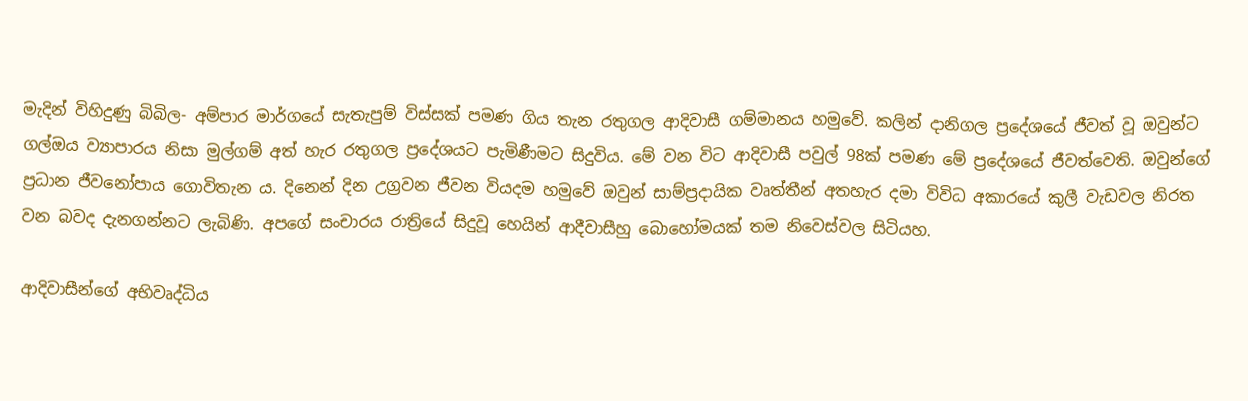මැදින් විහිදුණු බිබිල- අම්පාර මාර්ගයේ සැතැපුම් විස්සක් පමණ ගිය තැන රතුගල ආදිවාසී ගම්මානය හමුවේ. කලින් දානිගල ප්‍රදේශයේ ජීවත් වූ ඔවුන්ට ගල්ඔය ව්‍යාපාරය නිසා මුල්ගම් අත් හැර රතුගල ප්‍රදේශයට පැමිණීමට සිදුවිය. මේ වන විට ආදිවාසී පවුල් 98ක් පමණ මේ ප්‍රදේශයේ ජීවත්වෙති. ඔවුන්ගේ ප්‍රධාන ජී‍වනෝපාය ගොවිතැන ය. දිනෙන් දින උග්‍රවන ජීවන වියදම හමුවේ ඔවුන් සාම්ප්‍රදායික වෘත්තීන් අතහැර දමා විවිධ අකාරයේ කුලී වැඩවල නිරත වන බවද දැනගන්නට ලැබිණි. අපගේ සංචාරය රාත්‍රියේ සිදුවූ හෙයින් ආදීවාසීහු බොහෝමයක් තම නිවෙස්වල සිටියහ.

ආදිවාසීන්ගේ අභිවෘද්ධිය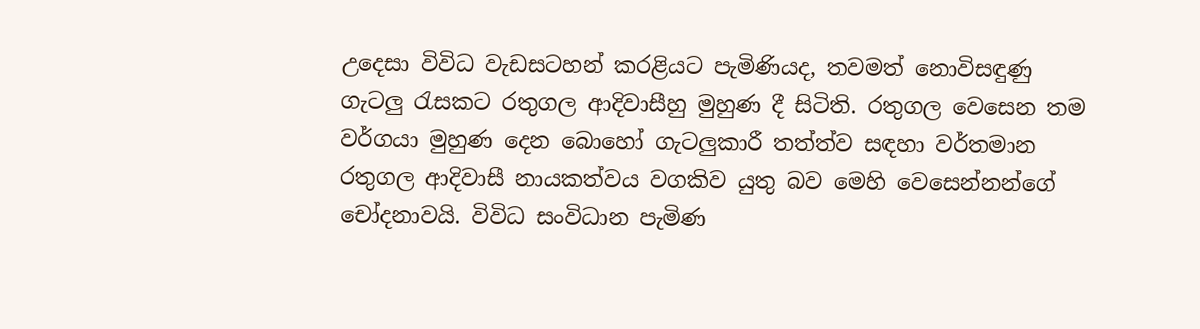උදෙසා විවිධ වැඩසටහන් කරළියට පැමිණියද, තවමත් නොවිසඳුණු ගැටලු රැසකට රතුගල ආදිවාසීහු මුහුණ දී සිටිති. රතුගල වෙසෙන තම වර්ගයා ‍මුහුණ දෙන බොහෝ ගැටලුකාරී තත්ත්ව සඳහා වර්තමාන රතුගල ආදිවාසී නායකත්වය වගකිව යුතු බව මෙහි වෙසෙන්නන්ගේ චෝදනාවයි. විවිධ සංවිධාන පැමිණ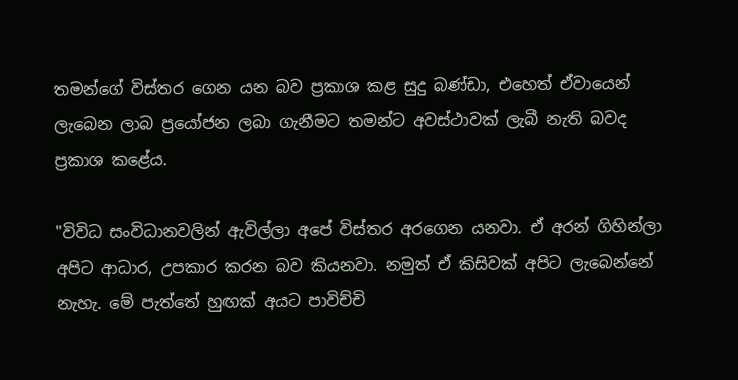තමන්ගේ විස්තර ගෙන යන බව ප්‍රකාශ කළ සුදු බණ්ඩා, එහෙත් ඒවායෙන් ලැබෙන ලාබ ප්‍රයෝජන ලබා ගැනීමට තමන්ට අවස්ථාවක් ලැබී නැති බවද ප්‍රකාශ කළේය.

"විවිධ සංවිධානවලින් ඇවිල්ලා අපේ විස්තර අරගෙන යනවා. ඒ අරන් ගිහින්ලා අපිට ආධාර, උපකාර කරන බව කියනවා. නමුත් ඒ කිසිවක් අපිට ලැබෙන්නේ නැහැ. මේ පැත්තේ හුඟක් අයට පාවිච්චි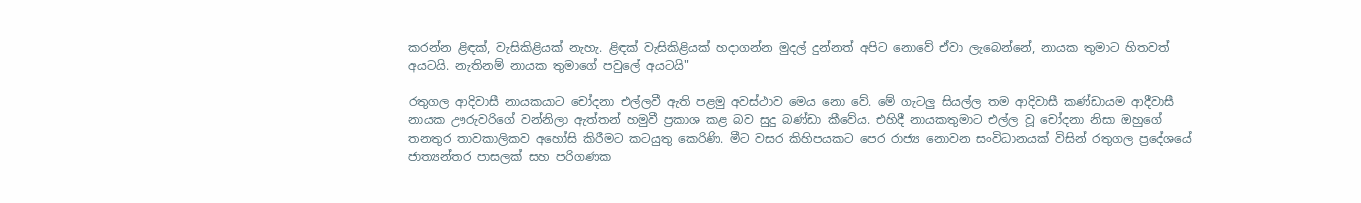කරන්න ළිඳක්, වැසිකිළියක් නැහැ‍. ළිඳක් වැසිකිළියක් හදාගන්න මුදල් දුන්නත් අපිට නොවේ ඒවා ලැබෙන්නේ, නායක තුමාට හිතවත් අයටයි. නැතිනම් නායක තුමා‍ගේ පවුලේ අයටයි"

රතුගල ආදිවාසී නායකයාට චෝදනා එල්ලවී ඇති පළමු අවස්ථාව ‍මෙය ‍නො වේ. මේ ගැටලු සියල්ල තම ආදිවාසී කණ්ඩායම ආදීවාසී නායක ඌරුව‍රිගේ වන්නිලා ඇත්තන් හමුවී ප්‍රකාශ කළ බව සුදු බණ්ඩා කීවේය. එහිදී නායකතුමාට එල්ල වූ චෝදනා නිසා ඔහුගේ තනතුර තාවකාලිකව අහෝසි කිරීමට කටයුතු කෙරිණි. මීට වසර කිහිපයකට පෙර රාජ්‍ය නොවන සංවිධානයක් විසින් රතුගල ප්‍රදේශයේ ජාත්‍යන්තර පාසලක් සහ පරිගණක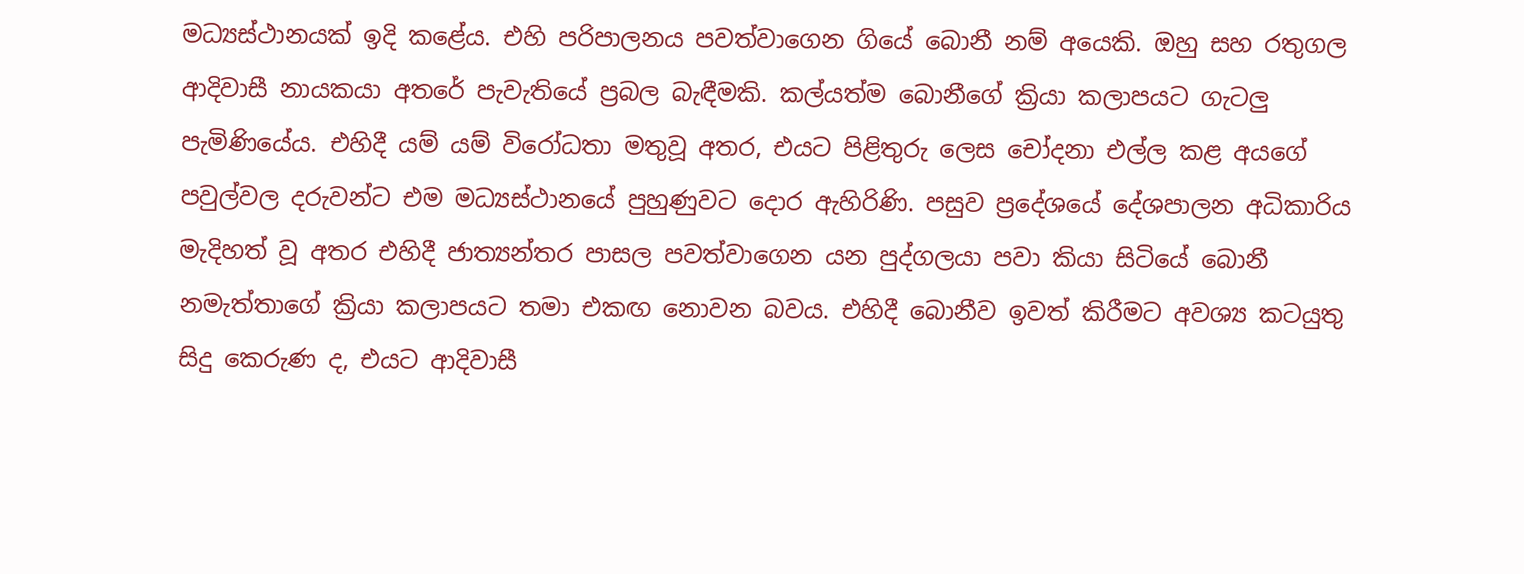මධ්‍යස්ථානයක් ඉදි කළේය. එහි පරිපාලනය ප‍වත්වාගෙන ගියේ බොනී නම් අයෙකි. ඔහු සහ ‍රතුගල ආදිවාසී නායකයා අතරේ පැවැතියේ ප්‍රබල බැඳීමකි. කල්යත්ම බොනීගේ ක්‍රියා කලාපයට ගැටලු පැමිණියේය. එහිදී යම් යම් විරෝධතා මතුවූ අතර, එයට පිළිතුරු ලෙස චෝදනා එල්ල කළ අයගේ පවුල්වල දරුවන්ට එම මධ්‍යස්ථානයේ පුහුණුවට දොර ඇහිරිණි. පසු‍ව ප්‍රදේශයේ දේශපාලන අධිකාරිය මැදිහත් වූ අතර එහිදී ජාත්‍යන්තර පාසල පවත්වාගෙන යන පුද්ගලයා පවා කියා සිටියේ බොනී නමැත්තාගේ ක්‍රියා කලාපයට තමා එකඟ නොවන බවය. එහිදී බොනීව ඉවත් කිරීමට අවශ්‍ය කටයුතු සිදු කෙරුණ ද, එයට ආදිවාසී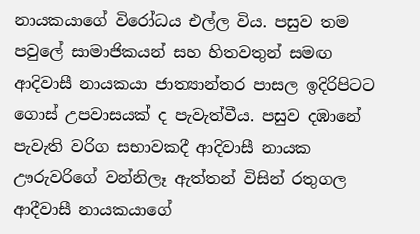නායකයාගේ විරෝධය එල්ල විය. පසුව තම පවුලේ සාමාජිකයන් සහ හිතවතුන් සමඟ ආදිවාසී නායකයා ජාත්‍යාන්තර පාසල ඉදිරිපිටට ගොස් උපවාසයක් ද පැවැත්වීය. පසුව දඹානේ පැවැති වරිග සභාවකදී ආදිවාසී නායක ඌරුවරිගේ වන්නිලෑ ඇත්තන් විසින් රතුගල ආදීවාසී නායකයාගේ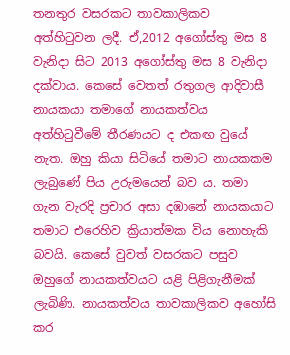තනතුර වසරකට තාවකාලිකව අත්හිටුවන ලදී. ඒ,2012 අ‍‍ගෝස්තු මස 8 වැනිදා සිට 2013 අගෝස්තු මස 8 වැනිදා දක්වාය. කෙසේ වෙතත් රතුගල ආදිවාසී නායකයා තමාගේ නායකත්වය අත්හිටුවීමේ තීරණයට ද එකඟ වුයේ නැත. ඔහු කියා සිටියේ තමාට නායකකම ලැබුණේ පිය උරුමයෙන් බව ය. තමා ගැන වැරදි ප්‍රචාර අසා දඹානේ නායකයාට තමාට එරෙහිව ක්‍රියාත්මක විය නොහැකි බවයි. කෙසේ වුවත් වසරකට පසුව ඔහුගේ නායකත්වයට යළි පිළිගැනීමක් ලැබිණි. නායකත්වය තාවකාලිකව අහෝසි කර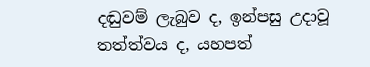දඬුවම් ලැබුව ද, ඉන්පසු උදාවූ තත්ත්වය ද, යහපත්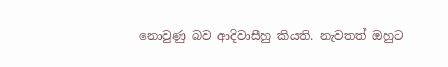නොවුණු බව ආදිවාසීහු කියති. නැවතත් ඔහුට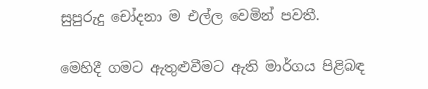සුපුරුදු චෝදනා ම එල්ල වෙමින් පවතී.

මෙහිදී ගමට ඇතුළුවීමට ඇති මාර්ගය පිළිබඳ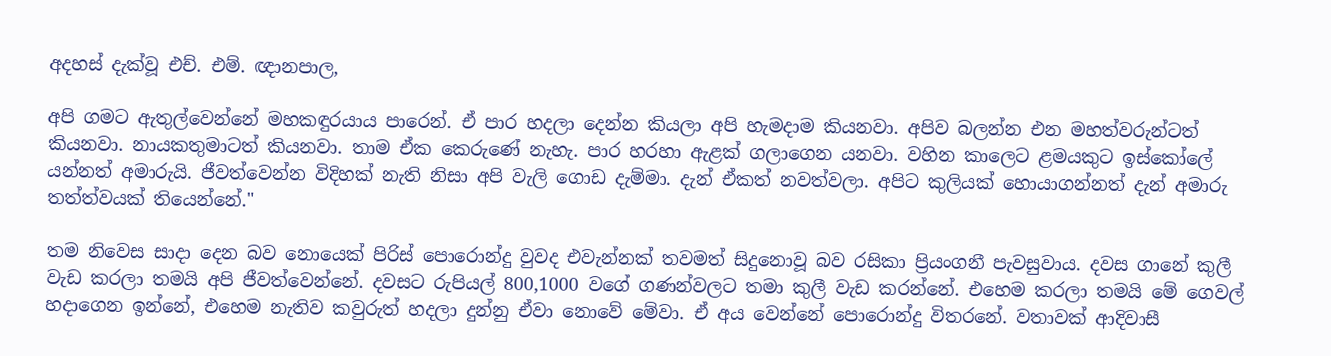අදහස් දැක්වූ එච්. එම්. ඥානපාල,

අපි ගමට ඇතුල්වෙන්නේ මහකඳුරයාය පාරෙන්. ඒ පාර හදලා දෙන්න කියලා අපි හැමදාම කියනවා. අපිව බලන්න එන මහත්වරුන්ටත් කියනවා. නායකතුමාටත් කියනවා. තාම ඒක කෙරුණේ නැහැ. පාර හරහා ඇළක් ගලාගෙන යනවා. වහින කාලෙට ළමයකුට ඉස්කෝලේ යන්නත් අමාරුයි. ජීවත්වෙන්න විදිහක් නැති නිසා අපි වැලි ගොඩ දැම්මා. දැන් ඒකත් නවත්වලා. අපිට කුලියක් හොයාගන්නත් දැන් අමාරු තත්ත්වයක් තියෙන්නේ."

තම නිවෙස සාදා දෙන බව නොයෙක් පිරිස් පොරොන්දු වුවද එවැන්නක් තවමත් සිදුනොවූ බව රසිකා ප්‍රියංගනී පැවසුවාය. දවස ගානේ කුලී වැඩ කරලා තමයි අපි ජීවත්වෙන්නේ. දවසට රුපියල් 800,1000 වගේ ගණන්වලට තමා කුලී වැඩ කරන්නේ. එහෙම කරලා තමයි මේ ගෙවල් හදාගෙන ඉන්නේ, එහෙම නැතිව කවුරුත් හදලා දුන්නු ඒවා නොවේ මේවා‍. ඒ අය වෙන්නේ පොරොන්දු විතරනේ. වතාවක් ආදිවාසී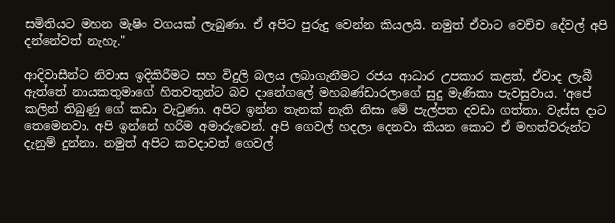සමිතියට මහන මැෂිං වගයක් ලැබුණා. ඒ අපිට පුරුදු වෙන්න කියලයි. නමුත් ඒවාට වෙච්ච දේවල් අපි දන්නේවත් නැහැ."

ආදිවාසීන්ට නිවාස ඉදිකිරීමට සහ විදුලි බලය ලබාගැනීමට රජය ආධාර උපකාර කළත්, ඒවාද ලැබී ඇත්තේ නායකතුමාගේ හිතවතුන්ට බව දානේගලේ මහබණ්ඩාරලාගේ සුදු මැණිකා පැවසුවාය. ‘අපේ කලින් තිබුණු ගේ කඩා වැටුණා. අපිට ඉන්න තැනක් නැති නිසා මේ පැල්පත දවඩා ගත්තා. වැස්ස දාට තෙමෙනවා. අපි ඉන්නේ හරිම අමාරුවෙන්. අපි ගෙවල් හදලා දෙනවා කියන කොට ඒ මහත්වරුන්ට දැනුම් දුන්නා. නමුත් අපිට කවදාවත් ගෙවල්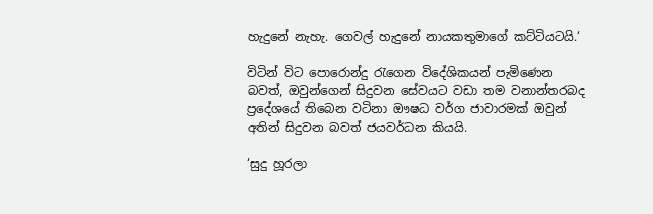හැදුනේ නැහැ. ගෙවල් හැදුනේ නායකතුමාගේ කට්ටියටයි.‘

විටින් විට පොරොන්දු රැගෙන විදේශිකයන් පැමිණෙන බවත්, ඔවුන්ගෙන් සිදුවන සේවයට වඩා තම වනාන්තරබද ප්‍රදේශයේ තිබෙන වටිනා ඖෂධ වර්ග ජාවාරමක් ඔවුන් අතින් සිදුවන බවත් ජයවර්ධන කියයි.

‘සුදු හූරලා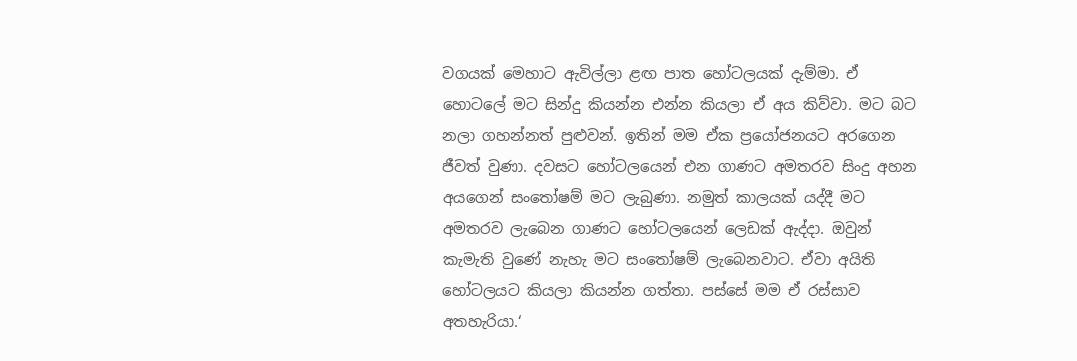වගයක් මෙහාට ඇවිල්ලා ළඟ පාත හෝටලයක් දැම්මා. ඒ හොටලේ මට සින්දු කියන්න එන්න කියලා ඒ අය කිව්වා. මට බට නලා ගහන්නත් පුළුවන්. ඉතින් මම ඒක ප්‍රයෝජනයට අරගෙන ජීවත් වුණා. දවසට හෝටලයෙන් එන ගාණට අමතරව සිංදු අහන අ‍යගෙන් සංතෝෂම් මට ලැබුණා. නමුත් කාලයක් යද්දී මට අමතරව ලැබෙන ගාණට හෝටලයෙන් ලෙඩක් ඇද්දා. ඔවුන් කැමැති වුණේ නැහැ මට සංතෝෂම් ලැබෙනවාට. ඒවා අයිති හෝටලයට කියලා කියන්න ගත්තා. පස්සේ මම ඒ රස්‍සාව අතහැරියා.‘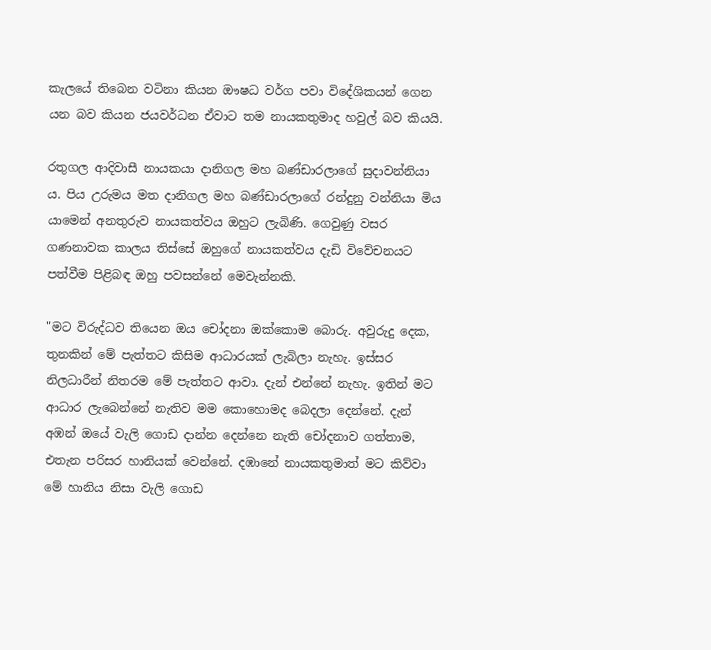කැලයේ තිබෙන වටිනා කියන ඖෂධ වර්ග පවා වි‍දේශිකයන් ගෙන යන බව කියන ජයවර්ධන ඒවාට තම නායකතුමාද හවුල් බව කියයි.

රතුගල ආදිවාසී නායකයා දානිගල මහ බණ්ඩාරලාගේ සුදාවන්නියා ය. පිය උරුමය මත දානිගල මහ බණ්ඩාරලාගේ රන්දුනු වන්නියා මිය යාමෙන් අනතුරුව නායකත්වය ඔහුට ලැබිණි. ගෙවුණු වසර ගණනාවක කාලය තිස්සේ ඔහුගේ නායකත්වය දැඩි විවේචනයට පත්වීම පිළිබඳ ඔහු පවසන්නේ මෙවැන්නකි.

"මට විරුද්ධව තියෙන ඔය චෝදනා ඔක්කොම බොරු. අවුරුදු දෙක, තුනකින් මේ පැත්තට කිසිම ආධාරයක් ලැබිලා නැහැ. ඉස්සර නිලධාරීන් නිතරම මේ පැත්තට ආවා. දැන් එන්නේ නැහැ. ඉතින් මට ආධාර ලැබෙන්නේ නැතිව මම කොහොමද බෙදලා දෙන්නේ. දැන් අඹන් ඔයේ වැලි ගොඩ දාන්න‍ දෙන්නෙ නැති චෝදනාව ගත්තාම, එතැන පරිසර හානියක් වෙන්නේ. දඹානේ නායකතුමාත් මට කිව්වා මේ හානිය නිසා වැලි ගොඩ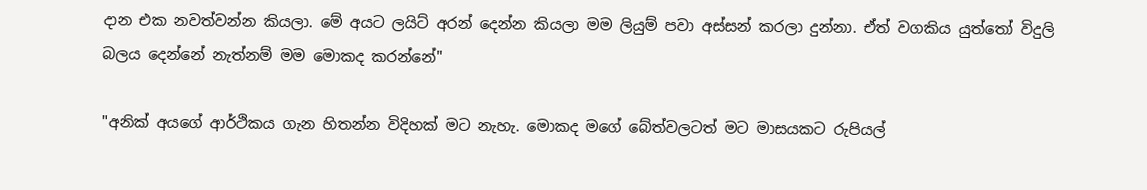දාන එක නවත්වන්න කියලා. මේ අයට ලයිට් අරන් දෙන්න කියලා මම ලියුම් පවා අස්සන් කරලා දුන්නා. ඒත් වගකිය යුත්තෝ විදුලි බලය දෙන්නේ නැත්නම් මම මොකද කරන්නේ"

"අනික් අයගේ ආර්ථිකය ගැන හිතන්න විදිහක් මට නැහැ. මොකද මගේ බේත්වලටත් මට මාසයකට රුපියල්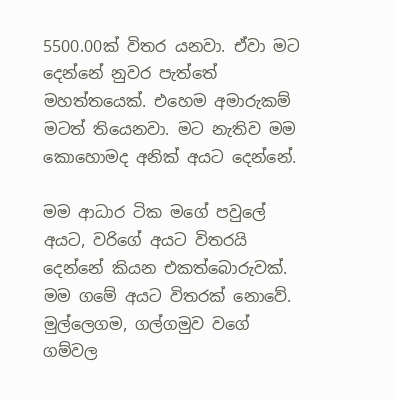5500.00ක් විතර යනවා. ඒවා මට දෙන්නේ නුවර පැත්තේ මහත්තයෙක්. එහෙම අමාරුකම් මටත් තියෙනවා. මට නැතිව මම කොහොමද අනික් අයට දෙන්නේ.

මම ආධාර ටික මගේ පවුලේ අයට, වරිගේ අයට විතරයි දෙන්නේ කියන එකත්බොරුවක්. මම ගමේ අයට විතරක් නොවේ. මුල්ලෙගම, ගල්ගමුව වගේ ගම්වල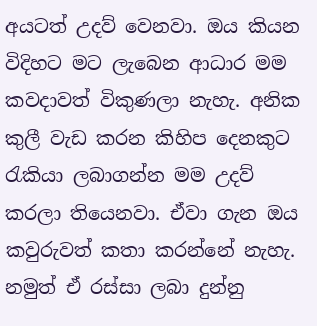අයටත් උදව් වෙනවා. ඔය කියන විදිහට මට ලැබෙන ආධාර මම කවදාවත් විකුණලා නැහැ. අනික කුලී වැඩ කරන කිහිප දෙනකුට රැකියා ලබාගන්න මම උදව් කරලා තියෙනවා. ඒවා ගැන ඔය කවුරුවත් කතා කරන්නේ නැහැ. නමුත් ඒ රස්සා ලබා දුන්නු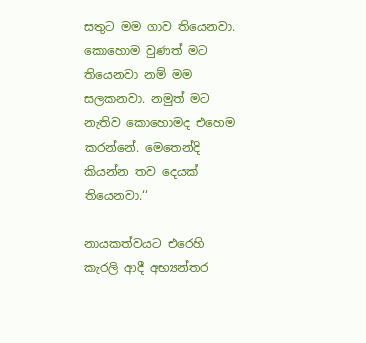සතුට මම ගාව තියෙනවා. කොහොම වුණත් මට තියෙනවා නම් මම සලකනවා. නමුත් මට නැතිව කොහොමද එහෙම කරන්නේ. මෙතෙන්දි කියන්න තව දෙයක් තියෙනවා.‘‘

නායකත්වයට එරෙහි කැරලි ආදී අභ්‍යන්තර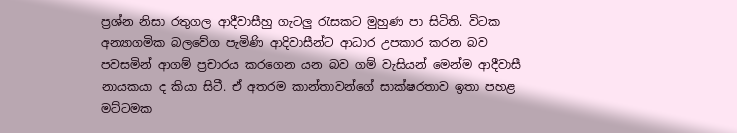ප්‍රශ්න නිසා රතුගල ආදීවාසීහු ගැටලු රැසකට මුහුණ පා සිටිති. විටක අන්‍යාගමික බලවේග පැමිණි ආදිවාසීන්ට ආධාර උපකාර කරන බව පවසමින් ආගම් ප්‍රචාරය කරගෙන යන බව ගම් වැසියන් මෙන්ම ආදීවාසී නායකයා ද කියා සිටී. ඒ අතරම කාන්තාවන්ගේ සාක්ෂරතාව ඉතා පහළ මට්ටමක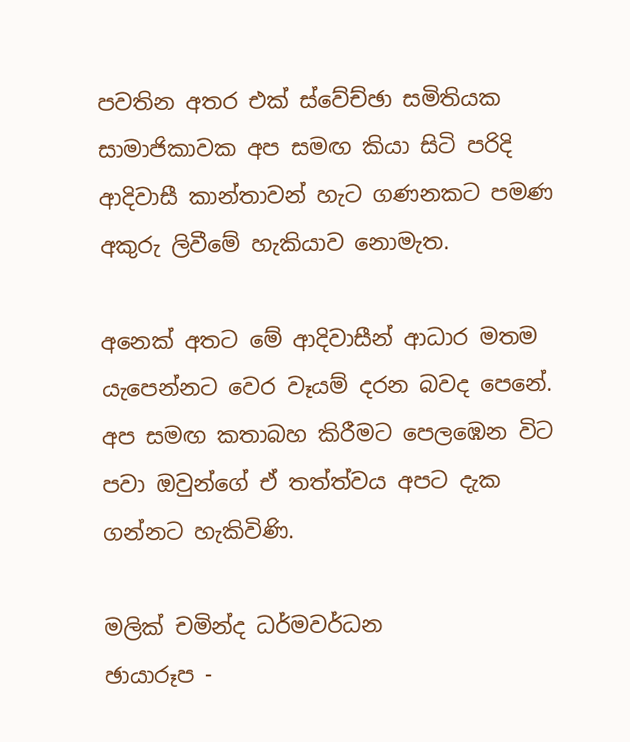පවතින අතර එක් ස්වේච්ඡා සමිතිය‍ක සාමාජිකාවක අප සමඟ කියා සිටි‍ පරිදි ආදිවාසී කාන්තාවන් හැට ගණනකට පමණ අකුරු ලිවීමේ හැකියාව නොමැත.

අනෙක් අතට මේ ආදිවාසීන් ආධාර මතම යැපෙන්නට වෙර වෑයම් දරන බවද පෙනේ. අප සමඟ කතාබහ කිරීමට පෙලඹෙන විට පවා ඔවුන්ගේ ඒ තත්ත්වය අපට දැක ගන්නට හැකිවිණි.

මලික් චමින්ද ධර්මවර්ධන
ඡායාරූප -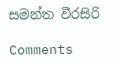සමන්ත වීරසිරි

Comments